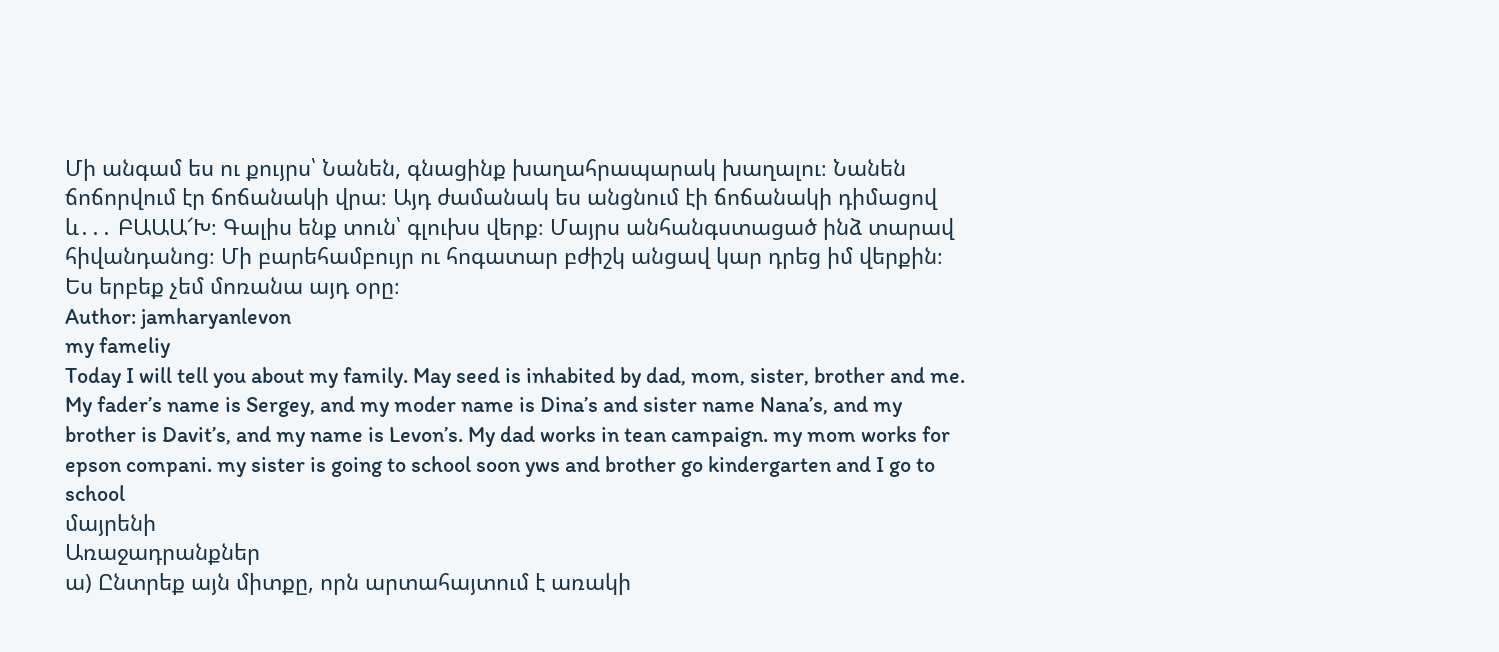Մի անգամ ես ու քույրս՝ Նանեն, գնացինք խաղահրապարակ խաղալու։ Նանեն ճոճորվում էր ճոճանակի վրա։ Այդ ժամանակ ես անցնում էի ճոճանակի դիմացով և․․․ ԲԱԱԱ՜Խ։ Գալիս ենք տուն՝ գլուխս վերք։ Մայրս անհանգստացած ինձ տարավ հիվանդանոց։ Մի բարեհամբույր ու հոգատար բժիշկ անցավ կար դրեց իմ վերքին։ Ես երբեք չեմ մոռանա այդ օրը։
Author: jamharyanlevon
my fameliy
Today I will tell you about my family. May seed is inhabited by dad, mom, sister, brother and me. My fader’s name is Sergey, and my moder name is Dina’s and sister name Nana’s, and my brother is Davit’s, and my name is Levon’s. My dad works in tean campaign. my mom works for epson compani. my sister is going to school soon yws and brother go kindergarten and I go to school
մայրենի
Առաջադրանքներ
ա) Ընտրեք այն միտքը, որն արտահայտում է առակի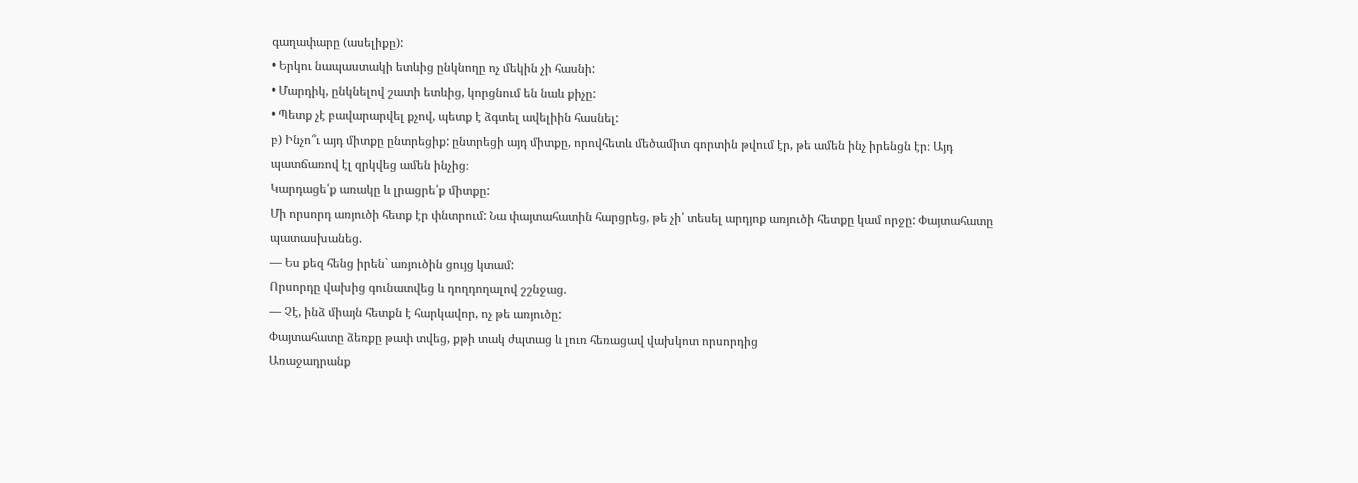գաղափարը (ասելիքը):
• Երկու նապաստակի ետևից ընկնողը ոչ մեկին չի հասնի:
• Մարդիկ, ընկնելով շատի ետևից, կորցնում են նաև քիչը:
• Պետք չէ բավարարվել քչով, պետք է ձգտել ավելիին հասնել:
բ) Ինչո՞ւ այդ միտքը ընտրեցիք: ընտրեցի այդ միտքը, որովհետև մեծամիտ գորտին թվում էր, թե ամեն ինչ իրենցն էր։ Այդ պատճառով էլ զրկվեց ամեն ինչից։
Կարդացե՛ք առակը և լրացրե՛ք միտքը:
Մի որսորդ առյուծի հետք էր փնտրում: Նա փայտահատին հարցրեց, թե չի՛ տեսել արդյոք առյուծի հետքը կամ որջը: Փայտահատը պատասխանեց.
— Ես քեզ հենց իրեն` առյուծին ցույց կտամ:
Որսորդը վախից գունատվեց և դողդողալով շշնջաց.
— Չէ, ինձ միայն հետքն է հարկավոր, ոչ թե առյուծը:
Փայտահատը ձեռքը թափ տվեց, քթի տակ ժպտաց և լուռ հեռացավ վախկոտ որսորդից
Առաջադրանք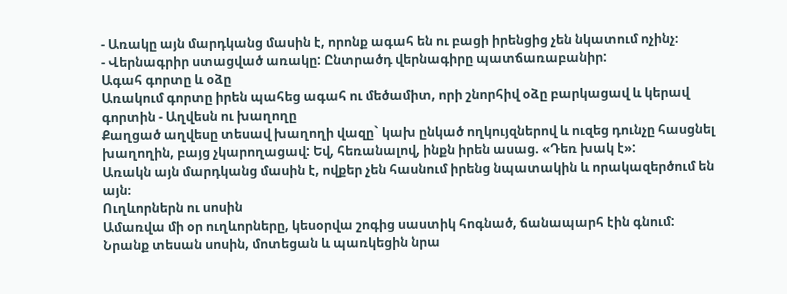- Առակը այն մարդկանց մասին է, որոնք ագահ են ու բացի իրենցից չեն նկատում ոչինչ։
- Վերնագրիր ստացված առակը: Ընտրածդ վերնագիրը պատճառաբանիր:
Ագահ գորտը և օձը
Առակում գորտը իրեն պահեց ագահ ու մեծամիտ, որի շնորհիվ օձը բարկացավ և կերավ գորտին - Աղվեսն ու խաղողը
Քաղցած աղվեսը տեսավ խաղողի վազը` կախ ընկած ողկույզներով և ուզեց դունչը հասցնել խաղողին, բայց չկարողացավ: Եվ, հեռանալով, ինքն իրեն ասաց. «Դեռ խակ է»:
Առակն այն մարդկանց մասին է, ովքեր չեն հասնում իրենց նպատակին և որակազերծում են այն։
Ուղևորներն ու սոսին
Ամառվա մի օր ուղևորները, կեսօրվա շոգից սաստիկ հոգնած, ճանապարհ էին գնում:
Նրանք տեսան սոսին, մոտեցան և պառկեցին նրա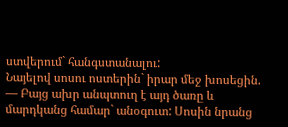ստվերում` հանգստանալու:
Նայելով սոսու ոստերին` իրար մեջ խոսեցին.
— Բայց ախր անպտուղ է այդ ծառը և մարդկանց համար` անօգուտ: Սոսին նրանց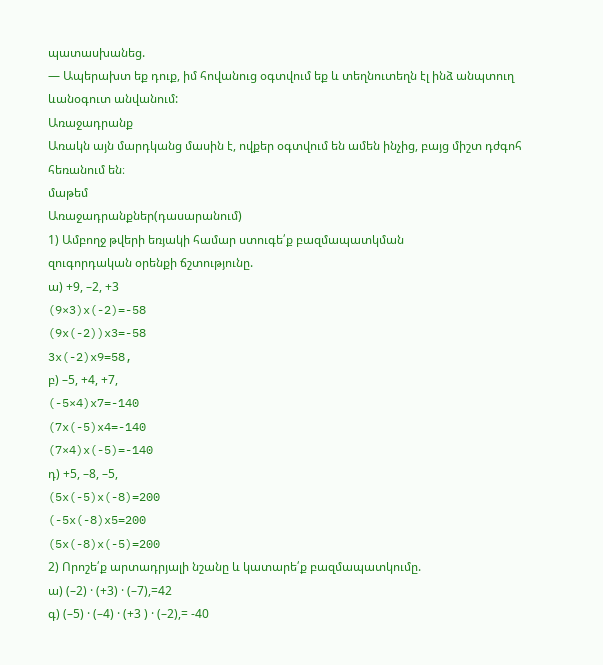պատասխանեց.
— Ապերախտ եք դուք, իմ հովանուց օգտվում եք և տեղնուտեղն էլ ինձ անպտուղ ևանօգուտ անվանում:
Առաջադրանք
Առակն այն մարդկանց մասին է, ովքեր օգտվում են ամեն ինչից, բայց միշտ դժգոհ հեռանում են։
մաթեմ
Առաջադրանքներ(դասարանում)
1) Ամբողջ թվերի եռյակի համար ստուգե՛ք բազմապատկման
զուգորդական օրենքի ճշտությունը.
ա) +9, –2, +3
(9×3)x(-2)=-58
(9x(-2))x3=-58
3x(-2)x9=58,
բ) –5, +4, +7,
(-5×4)x7=-140
(7x(-5)x4=-140
(7×4)x(-5)=-140
դ) +5, –8, –5,
(5x(-5)x(-8)=200
(-5x(-8)x5=200
(5x(-8)x(-5)=200
2) Որոշե՛ք արտադրյալի նշանը և կատարե՛ք բազմապատկումը.
ա) (–2) · (+3) · (–7),=42
գ) (–5) · (–4) · (+3 ) · (–2),= -40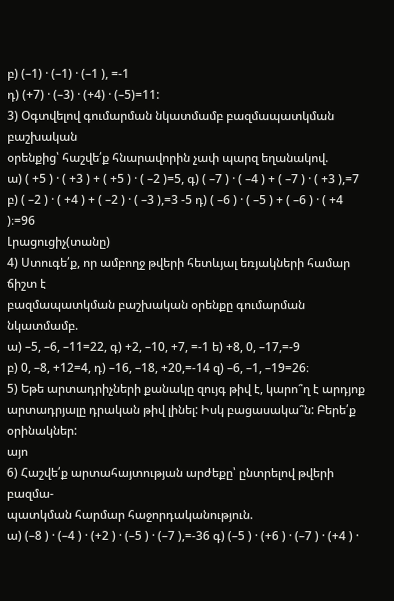բ) (–1) · (–1) · (–1 ), =-1
դ) (+7) · (–3) · (+4) · (–5)=11:
3) Օգտվելով գումարման նկատմամբ բազմապատկման բաշխական
օրենքից՝ հաշվե՛ք հնարավորին չափ պարզ եղանակով.
ա) ( +5 ) · ( +3 ) + ( +5 ) · ( –2 )=5, գ) ( –7 ) · ( –4 ) + ( –7 ) · ( +3 ),=7
բ) ( –2 ) · ( +4 ) + ( –2 ) · ( –3 ),=3 -5 դ) ( –6 ) · ( –5 ) + ( –6 ) · ( +4 )։=96
Լրացուցիչ(տանը)
4) Ստուգե՛ք, որ ամբողջ թվերի հետևյալ եռյակների համար ճիշտ է
բազմապատկման բաշխական օրենքը գումարման նկատմամբ.
ա) –5, –6, –11=22, գ) +2, –10, +7, =-1 ե) +8, 0, –17,=-9
բ) 0, –8, +12=4, դ) –16, –18, +20,=-14 զ) –6, –1, –19=26։
5) Եթե արտադրիչների քանակը զույգ թիվ է, կարո՞ղ է արդյոք արտադրյալը դրական թիվ լինել: Իսկ բացասակա՞ն: Բերե՛ք օրինակներ:
այո
6) Հաշվե՛ք արտահայտության արժեքը՝ ընտրելով թվերի բազմա-
պատկման հարմար հաջորդականություն.
ա) (–8 ) · (–4 ) · (+2 ) · (–5 ) · (–7 ),=-36 գ) (–5 ) · (+6 ) · (–7 ) · (+4 ) ·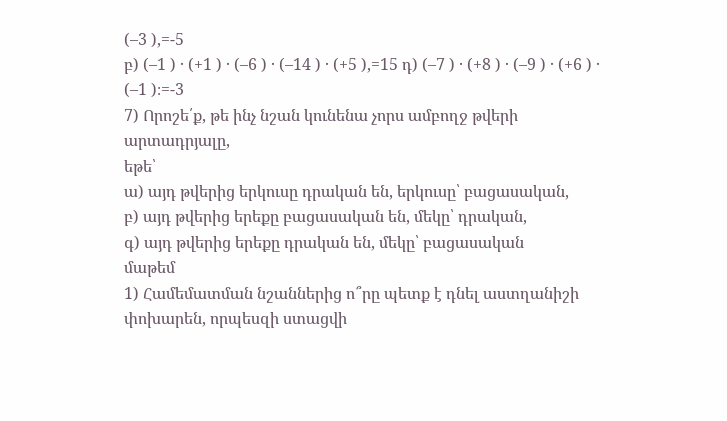(–3 ),=-5
բ) (–1 ) · (+1 ) · (–6 ) · (–14 ) · (+5 ),=15 դ) (–7 ) · (+8 ) · (–9 ) · (+6 ) · (–1 )։=-3
7) Որոշե՛ք, թե ինչ նշան կունենա չորս ամբողջ թվերի արտադրյալը,
եթե՝
ա) այդ թվերից երկուսը դրական են, երկուսը՝ բացասական,
բ) այդ թվերից երեքը բացասական են, մեկը՝ դրական,
գ) այդ թվերից երեքը դրական են, մեկը՝ բացասական
մաթեմ
1) Համեմատման նշաններից ո՞րը պետք է դնել աստղանիշի
փոխարեն, որպեսզի ստացվի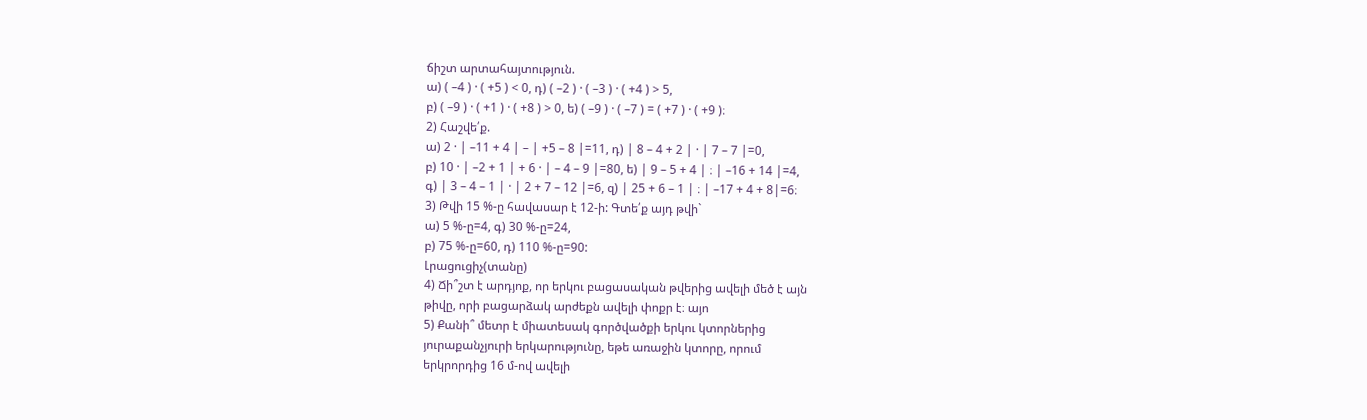ճիշտ արտահայտություն.
ա) ( –4 ) · ( +5 ) < 0, դ) ( –2 ) · ( –3 ) · ( +4 ) > 5,
բ) ( –9 ) · ( +1 ) · ( +8 ) > 0, ե) ( –9 ) · ( –7 ) = ( +7 ) · ( +9 )։
2) Հաշվե՛ք.
ա) 2 · | –11 + 4 | – | +5 – 8 |=11, դ) | 8 – 4 + 2 | · | 7 – 7 |=0,
բ) 10 · | –2 + 1 | + 6 · | – 4 – 9 |=80, ե) | 9 – 5 + 4 | ։ | –16 + 14 |=4,
գ) | 3 – 4 – 1 | · | 2 + 7 – 12 |=6, զ) | 25 + 6 – 1 | ։ | –17 + 4 + 8|=6։
3) Թվի 15 %-ը հավասար է 12-ի: Գտե՛ք այդ թվի`
ա) 5 %-ը=4, գ) 30 %-ը=24,
բ) 75 %-ը=60, դ) 110 %-ը=90:
Լրացուցիչ(տանը)
4) Ճի՞շտ է արդյոք, որ երկու բացասական թվերից ավելի մեծ է այն
թիվը, որի բացարձակ արժեքն ավելի փոքր է։ այո
5) Քանի՞ մետր է միատեսակ գործվածքի երկու կտորներից
յուրաքանչյուրի երկարությունը, եթե առաջին կտորը, որում
երկրորդից 16 մ-ով ավելի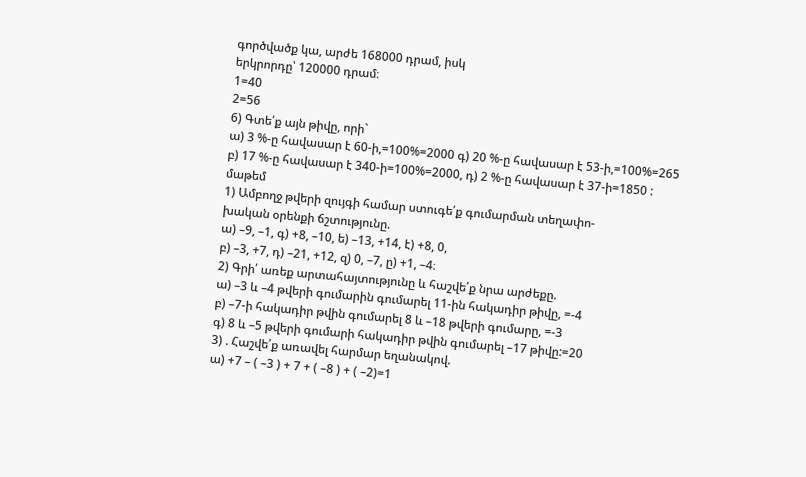գործվածք կա, արժե 168000 դրամ, իսկ
երկրորդը՝ 120000 դրամ։
1=40
2=56
6) Գտե՛ք այն թիվը, որի`
ա) 3 %-ը հավասար է 60-ի,=100%=2000 գ) 20 %-ը հավասար է 53-ի,=100%=265
բ) 17 %-ը հավասար է 340-ի=100%=2000, դ) 2 %-ը հավասար է 37-ի=1850 :
մաթեմ
1) Ամբողջ թվերի զույգի համար ստուգե՛ք գումարման տեղափո-
խական օրենքի ճշտությունը.
ա) –9, –1, գ) +8, –10, ե) –13, +14, է) +8, 0,
բ) –3, +7, դ) –21, +12, զ) 0, –7, ը) +1, –4։
2) Գրի՛ առեք արտահայտությունը և հաշվե՛ք նրա արժեքը.
ա) –3 և –4 թվերի գումարին գումարել 11-ին հակադիր թիվը, =-4
բ) –7-ի հակադիր թվին գումարել 8 և –18 թվերի գումարը, =-3
գ) 8 և –5 թվերի գումարի հակադիր թվին գումարել –17 թիվը:=20
3) . Հաշվե՛ք առավել հարմար եղանակով.
ա) +7 – ( –3 ) + 7 + ( –8 ) + ( –2)=1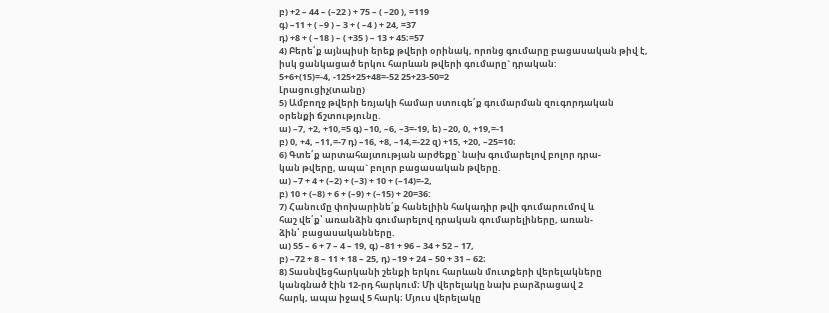բ) +2 – 44 – (–22 ) + 75 – ( –20 ), =119
գ) –11 + ( –9 ) – 3 + ( –4 ) + 24, =37
դ) +8 + ( –18 ) – ( +35 ) – 13 + 45։=57
4) Բերե՛ք այնպիսի երեք թվերի օրինակ, որոնց գումարը բացասական թիվ է, իսկ ցանկացած երկու հարևան թվերի գումարը` դրական:
5+6+(15)=-4, -125+25+48=-52 25+23-50=2
Լրացուցիչ(տանը)
5) Ամբողջ թվերի եռյակի համար ստուգե՛ք գումարման զուգորդական
օրենքի ճշտությունը.
ա) –7, +2, +10,=5 գ) –10, –6, –3=-19, ե) –20, 0, +19,=-1
բ) 0, +4, –11,=-7 դ) –16, +8, –14,=-22 զ) +15, +20, –25=10։
6) Գտե՛ք արտահայտության արժեքը` նախ գումարելով բոլոր դրա-
կան թվերը, ապա` բոլոր բացասական թվերը.
ա) –7 + 4 + (–2) + (–3) + 10 + (–14)=-2,
բ) 10 + (–8) + 6 + (–9) + (–15) + 20=36:
7) Հանումը փոխարինե՛ք հանելիին հակադիր թվի գումարումով և
հաշ վե՛ք՝ առանձին գումարելով դրական գումարելիները, առան-
ձին՝ բացասականները.
ա) 55 – 6 + 7 – 4 – 19, գ) –81 + 96 – 34 + 52 – 17,
բ) –72 + 8 – 11 + 18 – 25, դ) –19 + 24 – 50 + 31 – 62։
8) Տասնվեցհարկանի շենքի երկու հարևան մուտքերի վերելակները
կանգնած էին 12-րդ հարկում։ Մի վերելակը նախ բարձրացավ 2
հարկ, ապա իջավ 5 հարկ։ Մյուս վերելակը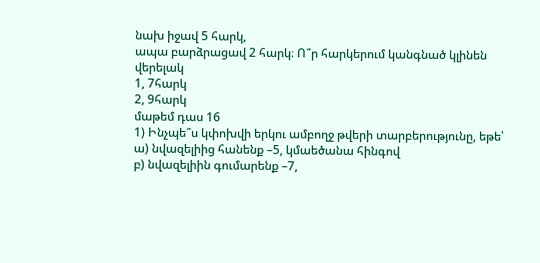նախ իջավ 5 հարկ,
ապա բարձրացավ 2 հարկ։ Ո՞ր հարկերում կանգնած կլինեն
վերելակ
1, 7հարկ
2, 9հարկ
մաթեմ դաս 16
1) Ինչպե՞ս կփոխվի երկու ամբողջ թվերի տարբերությունը, եթե՝
ա) նվազելիից հանենք –5, կմաեծանա հինգով
բ) նվազելիին գումարենք –7,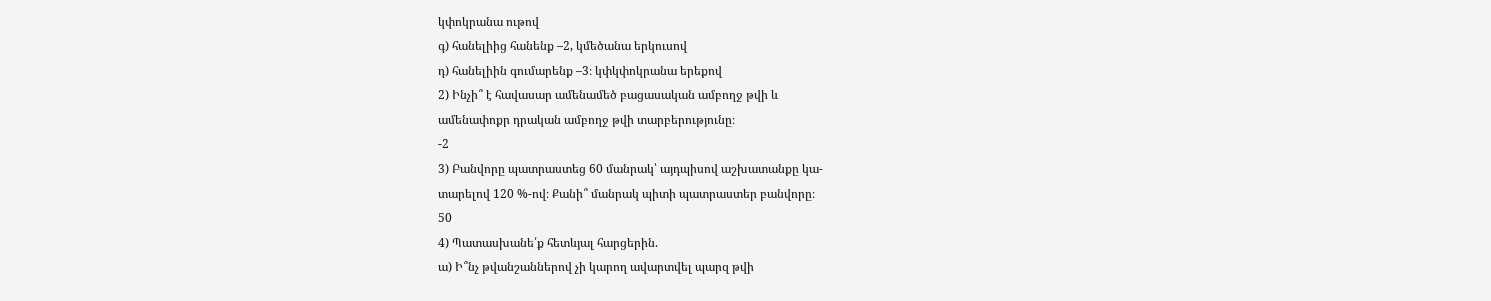կփոկրանա ութով
գ) հանելիից հանենք –2, կմեծանա երկուսով
դ) հանելիին գումարենք –3։ կփկփոկրանա երեքով
2) Ինչի՞ է հավասար ամենամեծ բացասական ամբողջ թվի և
ամենափոքր դրական ամբողջ թվի տարբերությունը։
-2
3) Բանվորը պատրաստեց 60 մանրակ՝ այդպիսով աշխատանքը կա-
տարելով 120 %-ով։ Քանի՞ մանրակ պիտի պատրաստեր բանվորը։
50
4) Պատասխանե՛ք հետևյալ հարցերին.
ա) Ի՞նչ թվանշաններով չի կարող ավարտվել պարզ թվի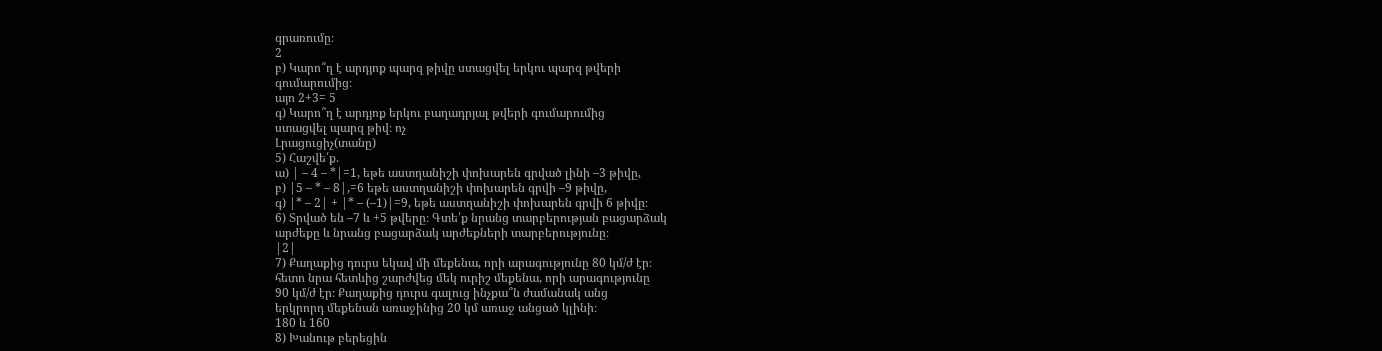գրառումը։
2
բ) Կարո՞ղ է արդյոք պարզ թիվը ստացվել երկու պարզ թվերի
գումարումից։
այո 2+3= 5
գ) Կարո՞ղ է արդյոք երկու բաղադրյալ թվերի գումարումից
ստացվել պարզ թիվ։ ոչ
Լրացուցիչ(տանը)
5) Հաշվե՛ք.
ա) | – 4 – *|=1, եթե աստղանիշի փոխարեն գրված լինի –3 թիվը,
բ) |5 – * – 8|,=6 եթե աստղանիշի փոխարեն գրվի –9 թիվը,
գ) |* – 2| + |* – (–1)|=9, եթե աստղանիշի փոխարեն գրվի 6 թիվը։
6) Տրված են –7 և +5 թվերը։ Գտե՛ք նրանց տարբերության բացարձակ
արժեքը և նրանց բացարձակ արժեքների տարբերությունը։
|2|
7) Քաղաքից դուրս եկավ մի մեքենա, որի արագությունը 80 կմ/ժ էր։
հետո նրա հետևից շարժվեց մեկ ուրիշ մեքենա, որի արագությունը
90 կմ/ժ էր։ Քաղաքից դուրս գալուց ինչքա՞ն ժամանակ անց
երկրորդ մեքենան առաջինից 20 կմ առաջ անցած կլինի։
180 և 160
8) Խանութ բերեցին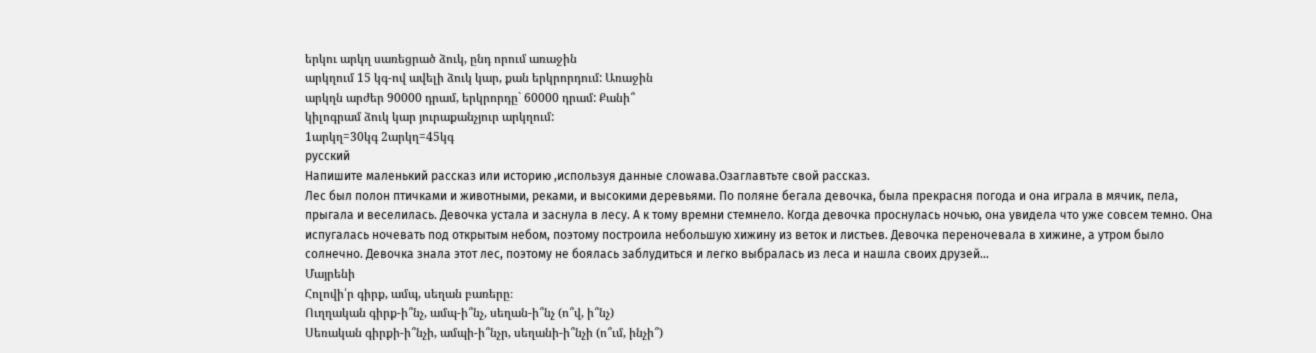երկու արկղ սառեցրած ձուկ, ընդ որում առաջին
արկղում 15 կգ-ով ավելի ձուկ կար, քան երկրորդում: Առաջին
արկղն արժեր 90000 դրամ, երկրորդը` 60000 դրամ: Քանի՞
կիլոգրամ ձուկ կար յուրաքանչյուր արկղում:
1արկղ=30կգ 2արկղ=45կգ
русский
Напишите маленький рассказ или историю ,используя данные слоwaва.Озаглавтьте свой рассказ.
Лес был полон птичками и животными, реками, и высокими деревьями. По поляне бегала девочка, была прекрасня погода и она играла в мячик, пела, прыгала и веселилась. Девочка устала и заснула в лесу. А к тому времни стемнело. Когда девочка проснулась ночью, она увидела что уже совсем темно. Она испугалась ночевать под открытым небом, поэтому построила небольшую хижину из веток и листьев. Девочка переночевала в хижине, а утром было солнечно. Девочка знала этот лес, поэтому не боялась заблудиться и легко выбралась из леса и нашла своих друзей…
Մայրենի
Հոլովի՛ր գիրք, ամպ, սեղան բառերը։
Ուղղական գիրք-ի՞նչ, ամպ-ի՞նչ, սեղան-ի՞նչ (ո՞վ, ի՞նչ)
Սեռական գիրքի-ի՞նչի, ամպի-ի՞նչր, սեղանի-ի՞նչի (ո՞ւմ, ինչի՞)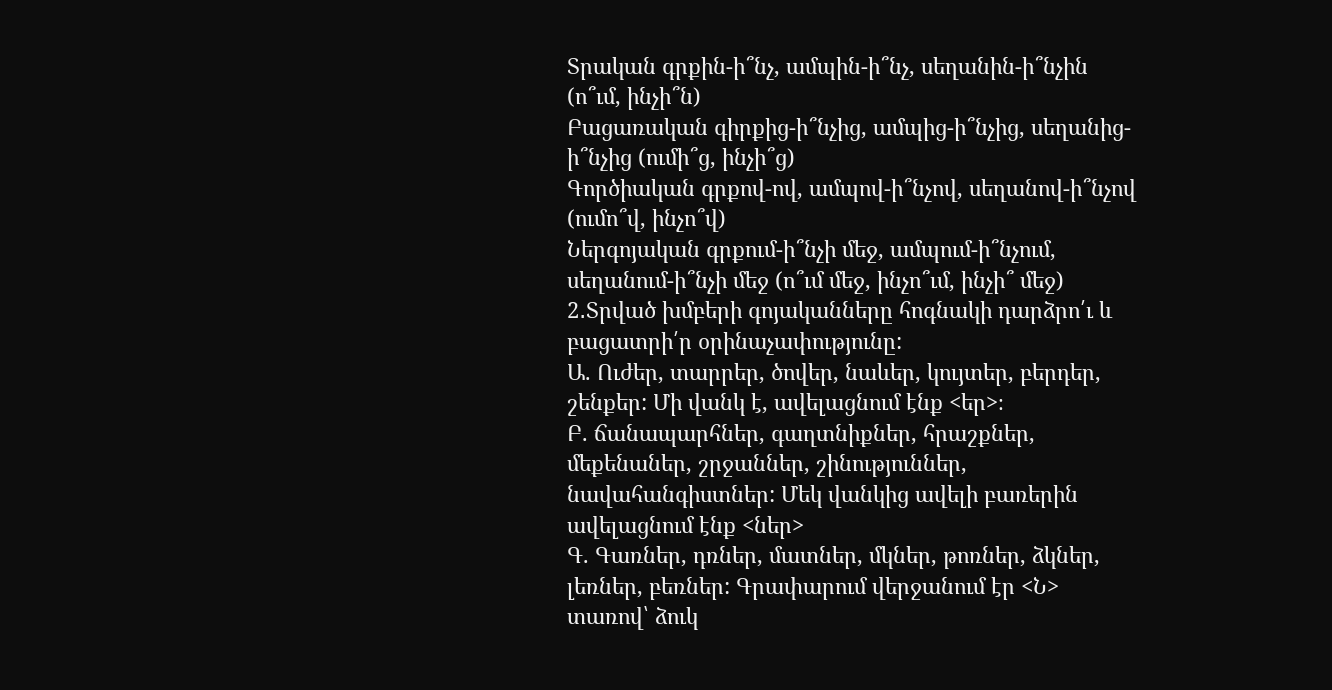Տրական գրքին-ի՞նչ, ամպին-ի՞նչ, սեղանին-ի՞նչին (ո՞ւմ, ինչի՞ն)
Բացառական գիրքից-ի՞նչից, ամպից-ի՞նչից, սեղանից-ի՞նչից (ումի՞ց, ինչի՞ց)
Գործիական գրքով-ով, ամպով-ի՞նչով, սեղանով-ի՞նչով (ումո՞վ, ինչո՞վ)
Ներգոյական գրքում-ի՞նչի մեջ, ամպում-ի՞նչում, սեղանում-ի՞նչի մեջ (ո՞ւմ մեջ, ինչո՞ւմ, ինչի՞ մեջ)
2․Տրված խմբերի գոյականները հոգնակի դարձրո՛ւ և բացատրի՛ր օրինաչափությունը:
Ա. Ուժեր, տարրեր, ծովեր, նաևեր, կույտեր, բերդեր, շենքեր: Մի վանկ է, ավելացնում էնք <եր>։
Բ. ճանապարհներ, գաղտնիքներ, հրաշքներ, մեքենաներ, շրջաններ, շինություններ, նավահանգիստներ: Մեկ վանկից ավելի բառերին ավելացնում էնք <ներ>
Գ. Գառներ, դռներ, մատներ, մկներ, թոռներ, ձկներ, լեռներ, բեռներ: Գրափարում վերջանում էր <Ն> տառով՝ ձուկ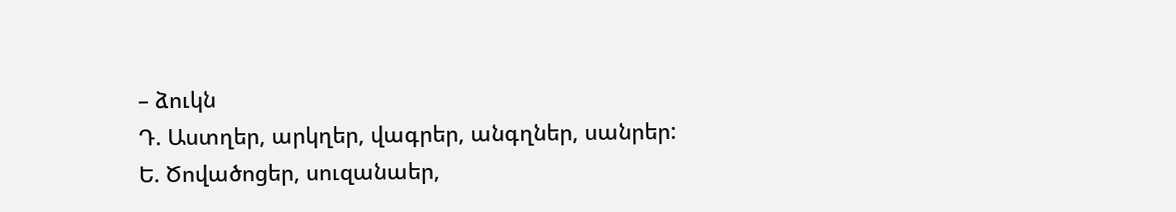– ձուկն
Դ. Աստղեր, արկղեր, վագրեր, անգղներ, սանրեր:
Ե. Ծովածոցեր, սուզանաեր,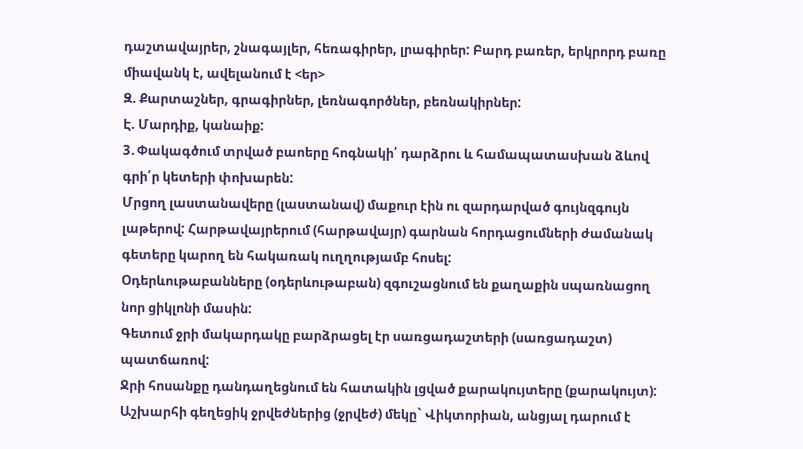դաշտավայրեր, շնագայլեր, հեռագիրեր, լրագիրեր: Բարդ բառեր, երկրորդ բառը միավանկ է, ավելանում է <եր>
Զ. Քարտաշներ, գրագիրներ, լեռնագործներ, բեռնակիրներ:
Է. Մարդիք, կանաիք:
3․Փակագծում տրված բաոերը հոգնակի՛ դարձրու և համապատասխան ձևով գրի՛ր կետերի փոխարեն:
Մրցող լաստանավերը (լաստանավ) մաքուր էին ու զարդարված գույնզգույն լաթերով: Հարթավայրերում (հարթավայր) գարնան հորդացումների ժամանակ գետերը կարող են հակառակ ուղղությամբ հոսել:
Օդերևութաբանները (օդերևութաբան) զգուշացնում են քաղաքին սպառնացող նոր ցիկլոնի մասին:
Գետում ջրի մակարդակը բարձրացել էր սառցադաշտերի (սառցադաշտ) պատճառով:
Ջրի հոսանքը դանդաղեցնում են հատակին լցված քարակույտերը (քարակույտ):
Աշխարհի գեղեցիկ ջրվեժներից (ջրվեժ) մեկը` Վիկտորիան, անցյալ դարում է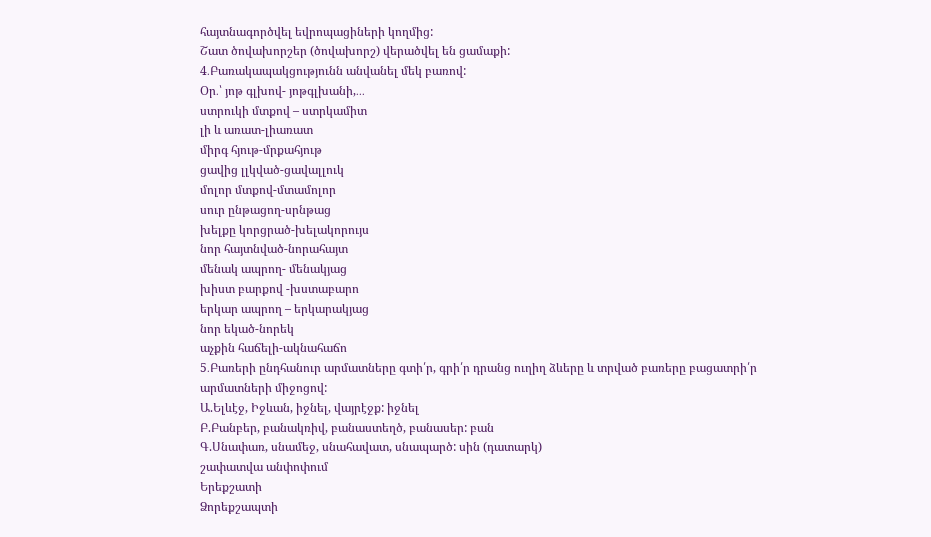հայտնագործվել եվրոպացիների կողմից:
Շատ ծովախորշեր (ծովախորշ) վերածվել են ցամաքի:
4․Բառակապակցությունն անվանել մեկ բառով:
Օր․՝ յոթ գլխով- յոթգլխանի,․․․
ստրուկի մտքով – ստրկամիտ
լի և առատ-լիառատ
միրգ հյութ-մրքահյութ
ցավից լլկված-ցավալլուկ
մոլոր մտքով-մտամոլոր
սուր ընթացող-սրնթաց
խելքը կորցրած-խելակորույս
նոր հայտնված-նորահայտ
մենակ ապրող- մենակյաց
խիստ բարքով -խստաբարո
երկար ապրող – երկարակյաց
նոր եկած-նորեկ
աչքին հաճելի-ակնահաճո
5․Բառերի ընդհանուր արմատները գտի՛ր, գրի՛ր դրանց ուղիղ ձևերը և տրված բառերը բացատրի՛ր արմատների միջոցով:
Ա.Ելևէջ, Իջևան, իջնել, վայրէջք: իջնել
Բ.Բանբեր, բանակռիվ, բանաստեղծ, բանասեր: բան
Գ.Սնափառ, սնամեջ, սնահավատ, սնապարծ: սին (դատարկ)
շափատվա անփոփում
Երեքշատի
Ձորեքշապտի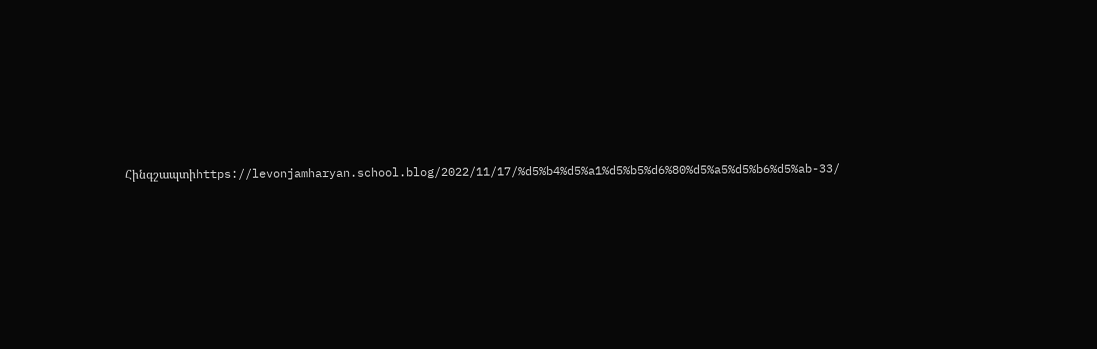Հինգշապտիhttps://levonjamharyan.school.blog/2022/11/17/%d5%b4%d5%a1%d5%b5%d6%80%d5%a5%d5%b6%d5%ab-33/